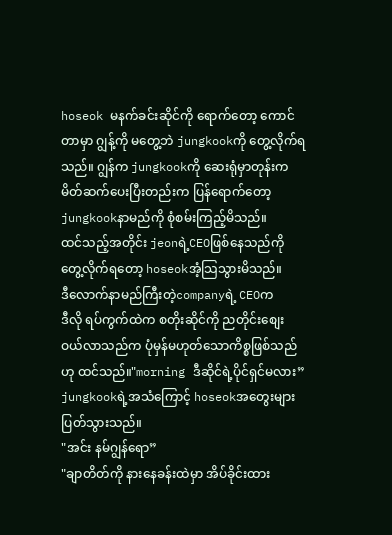hoseok မနက်ခင်းဆိုင်ကို ရောက်တော့ ကောင်တာမှာ ဂျွန့်ကို မတွေ့ဘဲ jungkookကို တွေ့လိုက်ရသည်။ ဂျွန်က jungkookကို ဆေးရုံမှာတုန်းက မိတ်ဆက်ပေးပြီးတည်းက ပြန်ရောက်တော့ jungkookနာမည်ကို စုံစမ်းကြည့်မိသည်။
ထင်သည့်အတိုင်း jeonရဲ့CEOဖြစ်နေသည်ကို တွေ့လိုက်ရတော့ hoseokအံ့သြသွားမိသည်။
ဒီလောက်နာမည်ကြီးတဲ့companyရဲ့ CEOက
ဒီလို ရပ်ကွက်ထဲက စတိုးဆိုင်ကို ညတိုင်းစျေးဝယ်လာသည်က ပုံမှန်မဟုတ်သောကိစ္စဖြစ်သည်ဟု ထင်သည်။"morning ဒီဆိုင်ရဲ့ပိုင်ရှင်မလား”
jungkookရဲ့အသံကြောင့် hoseokအတွေးများ ပြတ်သွားသည်။
"အင်း နမ်ဂျွန်ရော”
"ချာတိတ်ကို နားနေခန်းထဲမှာ အိပ်ခိုင်းထား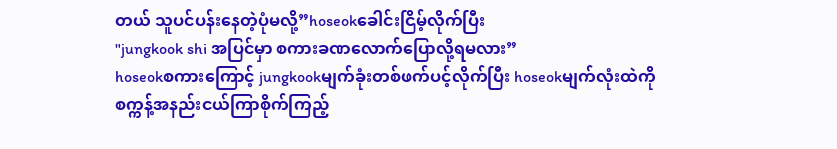တယ် သူပင်ပန်းနေတဲ့ပုံမလို့”hoseokခေါင်းငြိမ့်လိုက်ပြီး
"jungkook shi အပြင်မှာ စကားခဏလောက်ပြောလို့ရမလား”
hoseokစကားကြောင့် jungkookမျက်ခုံးတစ်ဖက်ပင့်လိုက်ပြီး hoseokမျက်လုံးထဲကို
စက္ကန့်အနည်းငယ်ကြာစိုက်ကြည့်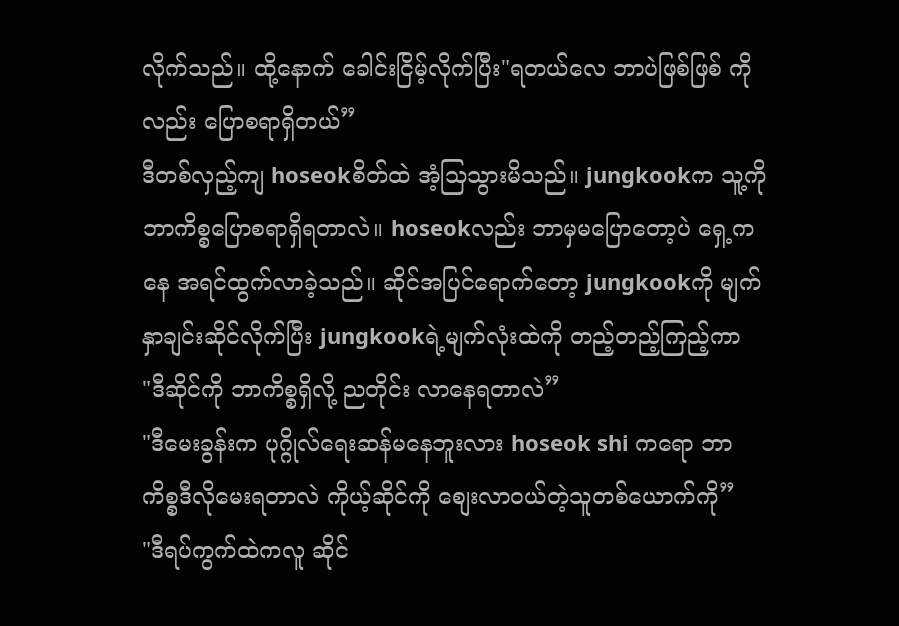လိုက်သည်။ ထို့နောက် ခေါင်းငြိမ့်လိုက်ပြီး"ရတယ်လေ ဘာပဲဖြစ်ဖြစ် ကိုလည်း ပြောစရာရှိတယ်”
ဒီတစ်လှည့်ကျ hoseokစိတ်ထဲ အံ့သြသွားမိသည်။ jungkookက သူ့ကို ဘာကိစ္စပြောစရာရှိရတာလဲ။ hoseokလည်း ဘာမှမပြောတော့ပဲ ရှေ့ကနေ အရင်ထွက်လာခဲ့သည်။ ဆိုင်အပြင်ရောက်တော့ jungkookကို မျက်နှာချင်းဆိုင်လိုက်ပြီး jungkookရဲ့မျက်လုံးထဲကို တည့်တည့်ကြည့်ကာ
"ဒီဆိုင်ကို ဘာကိစ္စရှိလို့ ညတိုင်း လာနေရတာလဲ”
"ဒီမေးခွန်းက ပုဂ္ဂိုလ်ရေးဆန်မနေဘူးလား hoseok shi ကရော ဘာကိစ္စဒီလိုမေးရတာလဲ ကိုယ့်ဆိုင်ကို စျေးလာဝယ်တဲ့သူတစ်ယောက်ကို”
"ဒီရပ်ကွက်ထဲကလူ ဆိုင်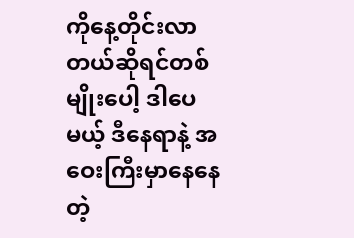ကိုနေ့တိုင်းလာတယ်ဆိုရင်တစ်မျိုးပေါ့ ဒါပေမယ့် ဒီနေရာနဲ့ အဝေးကြီးမှာနေနေတဲ့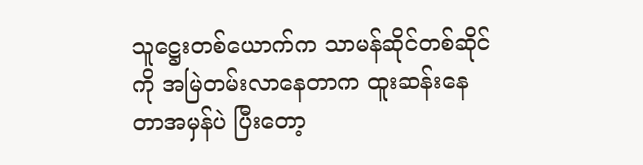သူဋ္ဌေးတစ်ယောက်က သာမန်ဆိုင်တစ်ဆိုင်ကို အမြဲတမ်းလာနေတာက ထူးဆန်းနေတာအမှန်ပဲ ပြီးတော့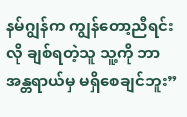နမ်ဂျွန်က ကျွန်တော့ညီရင်းလို ချစ်ရတဲ့သူ သူ့ကို ဘာအန္တရာယ်မှ မရှိစေချင်ဘူး”